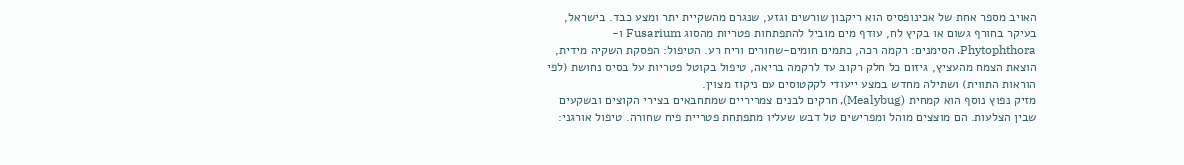האויב מספר אחת של אכינופסיס הוא ריקבון שורשים וגזע, שנגרם מהשקיית יתר ומצע כבד. בישראל, בעיקר בחורף גשום או בקיץ לח, עודף מים מוביל להתפתחות פטריות מהסוג Fusarium ו-Phytophthora. הסימנים: רקמה רכה, כתמים חומים-שחורים וריח רע. הטיפול: הפסקת השקיה מידית, הוצאת הצמח מהעציץ, גיזום כל חלק רקוב עד לרקמה בריאה, טיפול בקוטל פטריות על בסיס נחושת (לפי הוראות התווית) ושתילה מחדש במצע ייעודי לקקטוסים עם ניקוז מצוין.
מזיק נפוץ נוסף הוא קמחית (Mealybug), חרקים לבנים צמריריים שמתחבאים בצירי הקוצים ובשקעים שבין הצלעות. הם מוצצים מוהל ומפרישים טל דבש שעליו מתפתחת פטריית פיח שחורה. טיפול אורגני: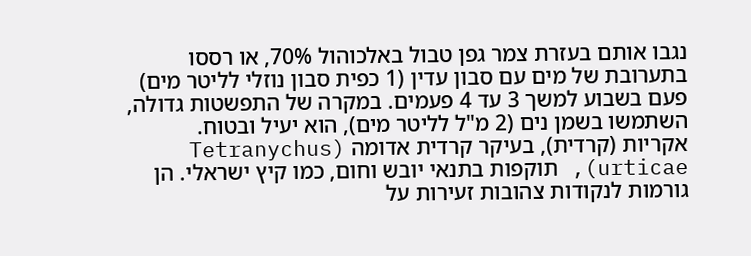נגבו אותם בעזרת צמר גפן טבול באלכוהול 70%, או רססו בתערובת של מים עם סבון עדין (1 כפית סבון נוזלי לליטר מים) פעם בשבוע למשך 3 עד 4 פעמים. במקרה של התפשטות גדולה, השתמשו בשמן נים (2 מ"ל לליטר מים), הוא יעיל ובטוח.
אקריות (קרדית), בעיקר קרדית אדומה (Tetranychus urticae), תוקפות בתנאי יובש וחום, כמו קיץ ישראלי. הן גורמות לנקודות צהובות זעירות על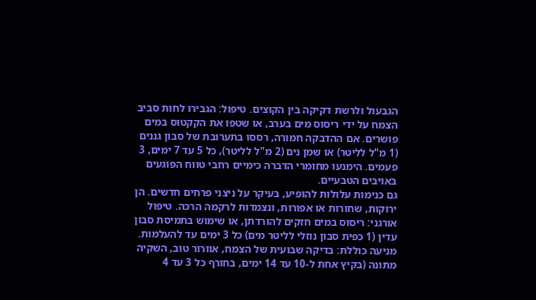הגבעול ולרשת דקיקה בין הקוצים. טיפול: הגבירו לחות סביב הצמח על ידי ריסוס מים בערב, או שטפו את הקקטוס במים פושרים. אם ההדבקה חמורה, רססו בתערובת של סבון גננים (1 מ"ל לליטר) או שמן נים (2 מ"ל לליטר), כל 5 עד 7 ימים, 3 פעמים. הימנעו מחומרי הדברה כימיים רחבי טווח הפוגעים באויבים הטבעיים.
גם כנימות עלולות להופיע, בעיקר על ניצני פרחים חדשים. הן ירוקות, שחורות או אפורות, ונצמדות לרקמה הרכה. טיפול אורגני: ריסוס במים חזקים להורדתן, או שימוש בתמיסת סבון עדין (1 כפית סבון נוזלי לליטר מים) כל 3 ימים עד להעלמות. מניעה כוללת: בדיקה שבועית של הצמח, אוורור טוב, השקיה מתונה (בקיץ אחת ל-10 עד 14 ימים, בחורף כל 3 עד 4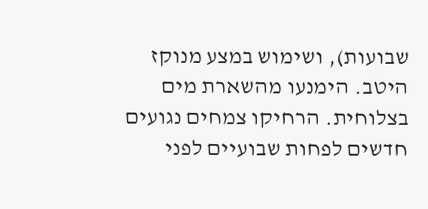שבועות), ושימוש במצע מנוקז היטב. הימנעו מהשארת מים בצלוחית. הרחיקו צמחים נגועים חדשים לפחות שבועיים לפני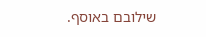שילובם באוסף.